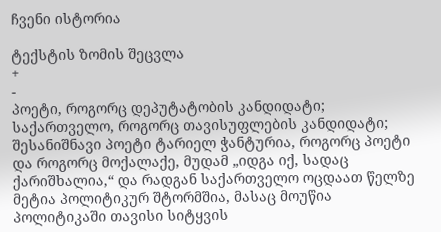ჩვენი ისტორია

ტექსტის ზომის შეცვლა
+
-
პოეტი, როგორც დეპუტატობის კანდიდატი;
საქართველო, როგორც თავისუფლების კანდიდატი;
შესანიშნავი პოეტი ტარიელ ჭანტურია, როგორც პოეტი და როგორც მოქალაქე, მუდამ „იდგა იქ, სადაც ქარიშხალია,“ და რადგან საქართველო ოცდაათ წელზე მეტია პოლიტიკურ შტორმშია, მასაც მოუწია პოლიტიკაში თავისი სიტყვის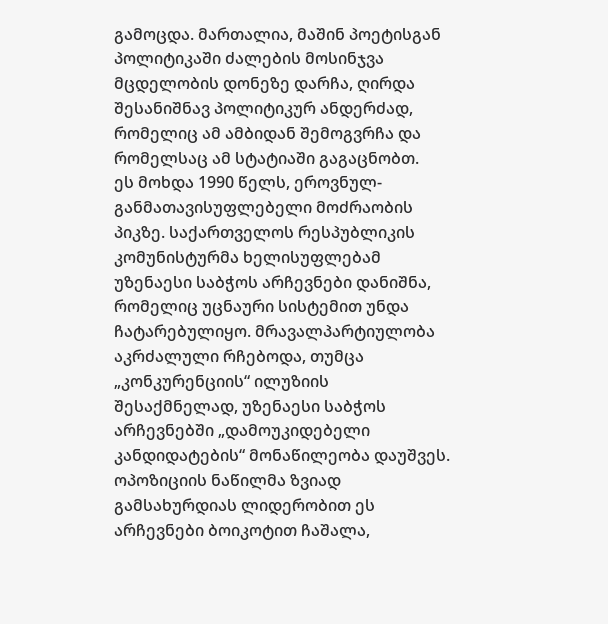გამოცდა. მართალია, მაშინ პოეტისგან პოლიტიკაში ძალების მოსინჯვა მცდელობის დონეზე დარჩა, ღირდა შესანიშნავ პოლიტიკურ ანდერძად, რომელიც ამ ამბიდან შემოგვრჩა და რომელსაც ამ სტატიაში გაგაცნობთ.
ეს მოხდა 1990 წელს, ეროვნულ-განმათავისუფლებელი მოძრაობის პიკზე. საქართველოს რესპუბლიკის კომუნისტურმა ხელისუფლებამ უზენაესი საბჭოს არჩევნები დანიშნა, რომელიც უცნაური სისტემით უნდა ჩატარებულიყო. მრავალპარტიულობა აკრძალული რჩებოდა, თუმცა „კონკურენციის“ ილუზიის შესაქმნელად, უზენაესი საბჭოს არჩევნებში „დამოუკიდებელი კანდიდატების“ მონაწილეობა დაუშვეს.
ოპოზიციის ნაწილმა ზვიად გამსახურდიას ლიდერობით ეს არჩევნები ბოიკოტით ჩაშალა,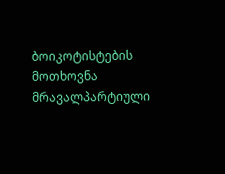ბოიკოტისტების მოთხოვნა მრავალპარტიული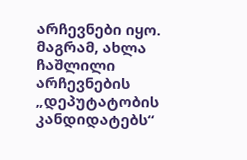არჩევნები იყო. მაგრამ, ახლა ჩაშლილი არჩევნების „დეპუტატობის კანდიდატებს“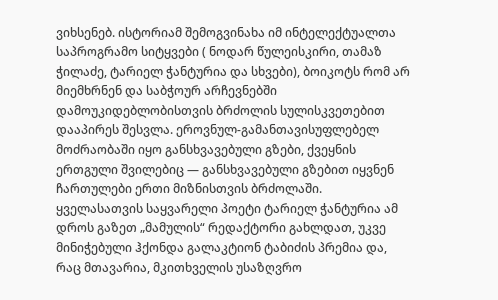ვიხსენებ. ისტორიამ შემოგვინახა იმ ინტელექტუალთა საპროგრამო სიტყვები ( ნოდარ წულეისკირი, თამაზ ჭილაძე, ტარიელ ჭანტურია და სხვები), ბოიკოტს რომ არ მიემხრნენ და საბჭოურ არჩევნებში დამოუკიდებლობისთვის ბრძოლის სულისკვეთებით დააპირეს შესვლა. ეროვნულ-გამანთავისუფლებელ მოძრაობაში იყო განსხვავებული გზები, ქვეყნის ერთგული შვილებიც — განსხვავებული გზებით იყვნენ ჩართულები ერთი მიზნისთვის ბრძოლაში.
ყველასათვის საყვარელი პოეტი ტარიელ ჭანტურია ამ დროს გაზეთ „მამულის“ რედაქტორი გახლდათ, უკვე მინიჭებული ჰქონდა გალაკტიონ ტაბიძის პრემია და, რაც მთავარია, მკითხველის უსაზღვრო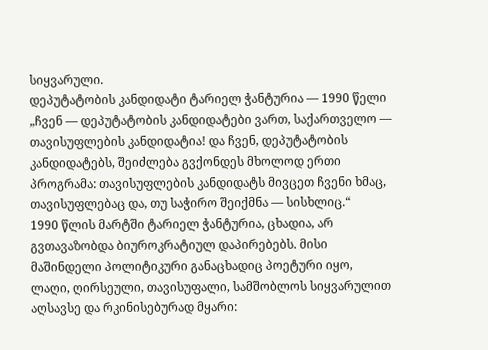სიყვარული.
დეპუტატობის კანდიდატი ტარიელ ჭანტურია — 1990 წელი
„ჩვენ — დეპუტატობის კანდიდატები ვართ, საქართველო — თავისუფლების კანდიდატია! და ჩვენ, დეპუტატობის კანდიდატებს, შეიძლება გვქონდეს მხოლოდ ერთი პროგრამა: თავისუფლების კანდიდატს მივცეთ ჩვენი ხმაც, თავისუფლებაც და, თუ საჭირო შეიქმნა — სისხლიც.“
1990 წლის მარტში ტარიელ ჭანტურია, ცხადია, არ გვთავაზობდა ბიუროკრატიულ დაპირებებს. მისი მაშინდელი პოლიტიკური განაცხადიც პოეტური იყო, ლაღი, ღირსეული, თავისუფალი, სამშობლოს სიყვარულით აღსავსე და რკინისებურად მყარი: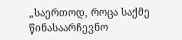„საერთოდ, როცა საქმე წინასაარჩევნო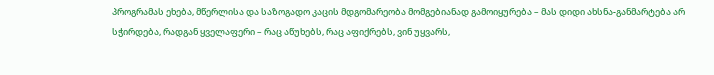პროგრამას ეხება, მწერლისა და საზოგადო კაცის მდგომარეობა მომგებიანად გამოიყურება – მას დიდი ახსნა-განმარტება არ სჭირდება, რადგან ყველაფერი – რაც აწუხებს, რაც აფიქრებს, ვინ უყვარს,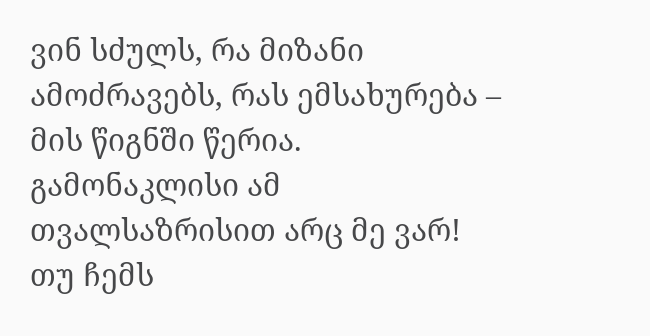ვინ სძულს, რა მიზანი ამოძრავებს, რას ემსახურება – მის წიგნში წერია. გამონაკლისი ამ თვალსაზრისით არც მე ვარ! თუ ჩემს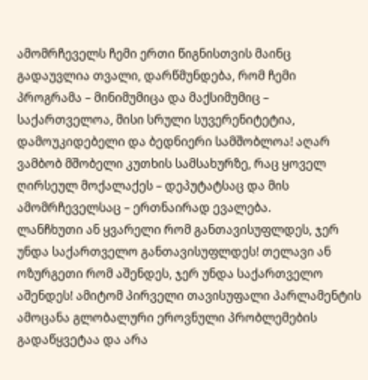ამომრჩეველს ჩემი ერთი წიგნისთვის მაინც გადაუვლია თვალი, დარწმუნდება, რომ ჩემი პროგრამა – მინიმუმიცა და მაქსიმუმიც – საქართველოა, მისი სრული სუვერენიტეტია, დამოუკიდებელი და ბედნიერი სამშობლოა! აღარ ვამბობ მშობელი კუთხის სამსახურზე, რაც ყოველ ღირსეულ მოქალაქეს – დეპუტატსაც და მის ამომრჩეველსაც – ერთნაირად ევალება.
ლანჩხუთი ან ყვარელი რომ განთავისუფლდეს, ჯერ უნდა საქართველო განთავისუფლდეს! თელავი ან ოზურგეთი რომ აშენდეს, ჯერ უნდა საქართველო აშენდეს! ამიტომ პირველი თავისუფალი პარლამენტის ამოცანა გლობალური ეროვნული პრობლემების გადაწყვეტაა და არა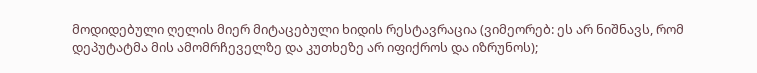მოდიდებული ღელის მიერ მიტაცებული ხიდის რესტავრაცია (ვიმეორებ: ეს არ ნიშნავს, რომ დეპუტატმა მის ამომრჩეველზე და კუთხეზე არ იფიქროს და იზრუნოს);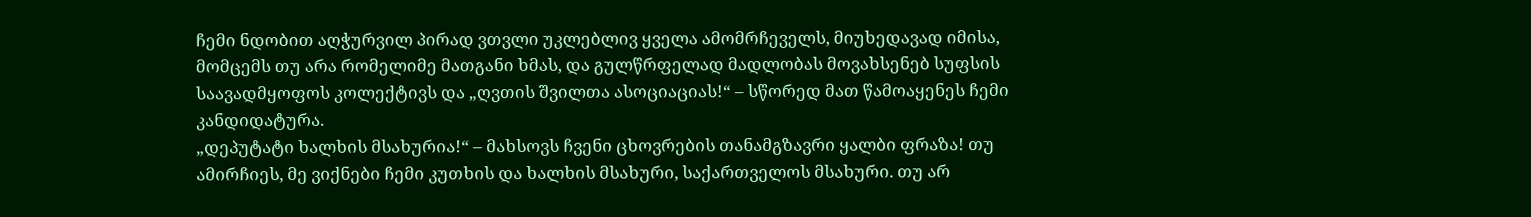ჩემი ნდობით აღჭურვილ პირად ვთვლი უკლებლივ ყველა ამომრჩეველს, მიუხედავად იმისა, მომცემს თუ არა რომელიმე მათგანი ხმას, და გულწრფელად მადლობას მოვახსენებ სუფსის საავადმყოფოს კოლექტივს და „ღვთის შვილთა ასოციაციას!“ – სწორედ მათ წამოაყენეს ჩემი კანდიდატურა.
„დეპუტატი ხალხის მსახურია!“ – მახსოვს ჩვენი ცხოვრების თანამგზავრი ყალბი ფრაზა! თუ ამირჩიეს, მე ვიქნები ჩემი კუთხის და ხალხის მსახური, საქართველოს მსახური. თუ არ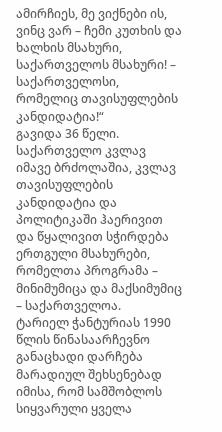ამირჩიეს, მე ვიქნები ის, ვინც ვარ – ჩემი კუთხის და ხალხის მსახური, საქართველოს მსახური! – საქართველოსი, რომელიც თავისუფლების კანდიდატია!“
გავიდა 36 წელი. საქართველო კვლავ იმავე ბრძოლაშია, კვლავ თავისუფლების კანდიდატია და პოლიტიკაში ჰაერივით და წყალივით სჭირდება ერთგული მსახურები, რომელთა პროგრამა – მინიმუმიცა და მაქსიმუმიც – საქართველოა.
ტარიელ ჭანტურიას 1990 წლის წინასაარჩევნო განაცხადი დარჩება მარადიულ შეხსენებად იმისა, რომ სამშობლოს სიყვარული ყველა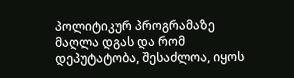პოლიტიკურ პროგრამაზე მაღლა დგას და რომ დეპუტატობა, შესაძლოა, იყოს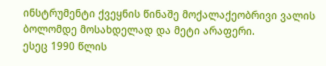ინსტრუმენტი ქვეყნის წინაშე მოქალაქეობრივი ვალის ბოლომდე მოსახდელად და მეტი არაფერი.
ესეც 1990 წლის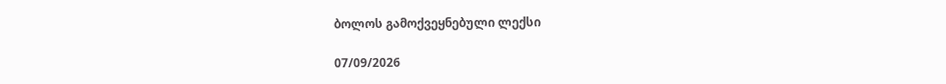ბოლოს გამოქვეყნებული ლექსი

07/09/2026